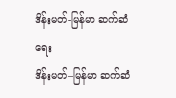ဒိန်းမတ်-မြန်မာ ဆက်ဆံရေး
ဒိန်းမတ်–မြန်မာ ဆက်ဆံ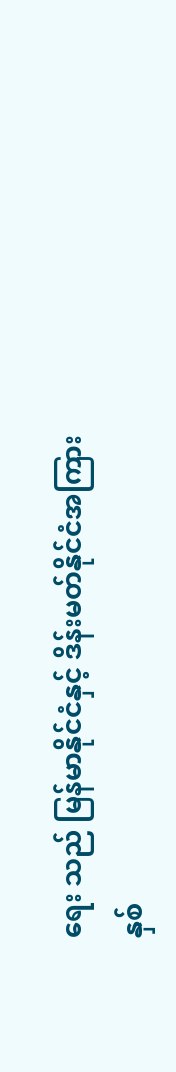ရေး သည် မြန်မာနိုင်ငံနှင့် ဒိန်းမတ်နိုင်ငံအကြား နှစ်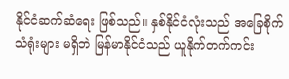နိုင်ငံဆက်ဆံရေး ဖြစ်သည်။ နှစ်နိုင်ငံလုံးသည် အခြေစိုက်သံရုံးများ မရှိဘဲ မြန်မာနိုင်ငံသည် ယူနိုက်တက်ကင်း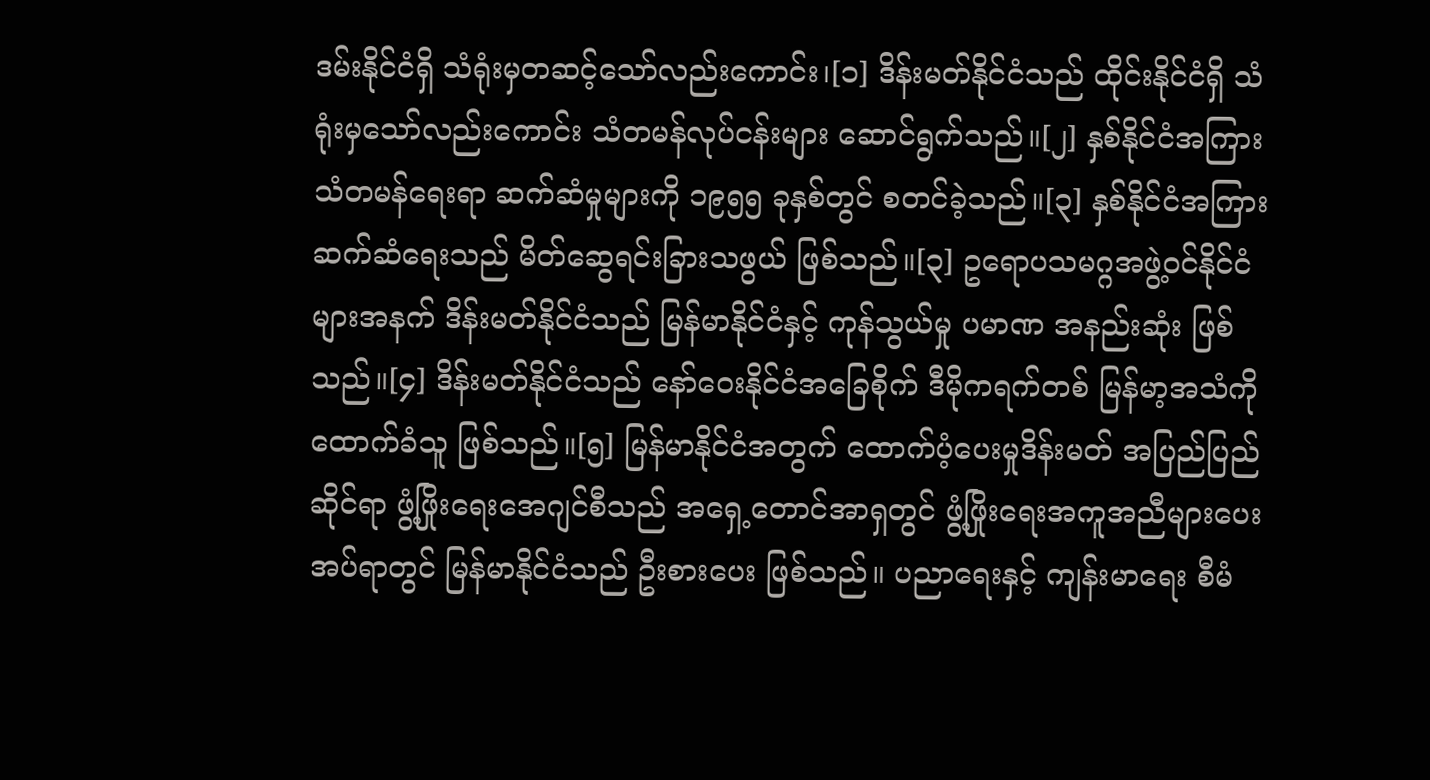ဒမ်းနိုင်ငံရှိ သံရုံးမှတဆင့်သော်လည်းကောင်း၊[၁] ဒိန်းမတ်နိုင်ငံသည် ထိုင်းနိုင်ငံရှိ သံရုံးမှသော်လည်းကောင်း သံတမန်လုပ်ငန်းများ ဆောင်ရွက်သည်။[၂] နှစ်နိုင်ငံအကြား သံတမန်ရေးရာ ဆက်ဆံမှုများကို ၁၉၅၅ ခုနှစ်တွင် စတင်ခဲ့သည်။[၃] နှစ်နိုင်ငံအကြား ဆက်ဆံရေးသည် မိတ်ဆွေရင်းခြားသဖွယ် ဖြစ်သည်။[၃] ဥရောပသမဂ္ဂအဖွဲ့ဝင်နိုင်ငံများအနက် ဒိန်းမတ်နိုင်ငံသည် မြန်မာနိုင်ငံနှင့် ကုန်သွယ်မှု ပမာဏ အနည်းဆုံး ဖြစ်သည်။[၄] ဒိန်းမတ်နိုင်ငံသည် နော်ဝေးနိုင်ငံအခြေစိုက် ဒီမိုကရက်တစ် မြန်မာ့အသံကို ထောက်ခံသူ ဖြစ်သည်။[၅] မြန်မာနိုင်ငံအတွက် ထောက်ပံ့ပေးမှုဒိန်းမတ် အပြည်ပြည်ဆိုင်ရာ ဖွံ့ဖြိုးရေးအေဂျင်စီသည် အရှေ့တောင်အာရှတွင် ဖွံ့ဖြိုးရေးအကူအညီများပေးအပ်ရာတွင် မြန်မာနိုင်ငံသည် ဦးစားပေး ဖြစ်သည်။ ပညာရေးနှင့် ကျန်းမာရေး စီမံ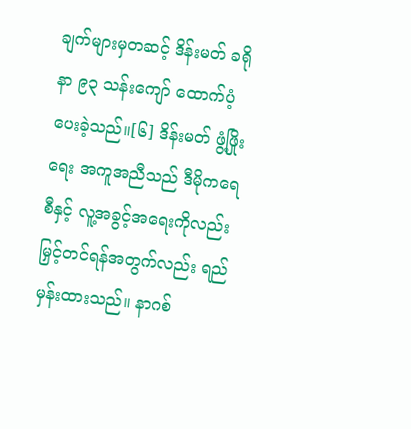ချက်များမှတဆင့် ဒိန်းမတ် ခရိုနာ ၉၃ သန်းကျော် ထောက်ပံ့ပေးခဲ့သည်။[၆] ဒိန်းမတ် ဖွံ့ဖြိုးရေး အကူအညီသည် ဒီမိုကရေစီနှင့် လူ့အခွင့်အရေးကိုလည်း မြှင့်တင်ရန်အတွက်လည်း ရည်မှန်းထားသည်။ နာဂစ်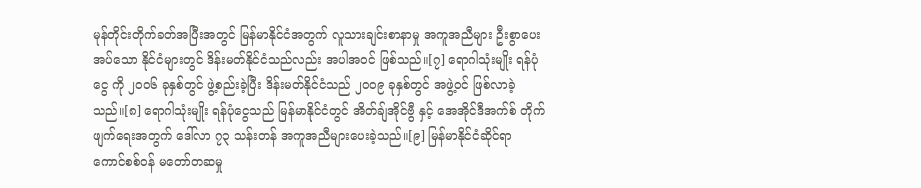မုန်တိုင်းတိုက်ခတ်အပြီးအတွင် မြန်မာနိုင်ငံအတွက် လူသားချင်းစာနာမှု အကူအညီများ ဦးစွာပေးအပ်သော နိုင်ငံများတွင် ဒိန်းမတ်နိုင်ငံသည်လည်း အပါအဝင် ဖြစ်သည်။[၇] ရောဂါသုံးမျိုး ရန်ပုံငွေ ကို ၂၀၀၆ ခုနှစ်တွင် ဖွဲ့စည်းခဲ့ပြီး ဒိန်းမတ်နိုင်ငံသည် ၂၀၀၉ ခုနှစ်တွင် အဖွဲ့ဝင် ဖြစ်လာခဲ့သည်။[၈] ရောဂါသုံးမျိုး ရန်ပုံငွေသည် မြန်မာနိုင်ငံတွင် အိတ်ချ်အိုင်ဗွီ နှင့် အေအိုင်ဒီအက်စ် တိုက်ဖျက်ရေးအတွက် ဒေါ်လာ ၇၃ သန်းတန် အကူအညီများပေးခဲ့သည်။[၉] မြန်မာနိုင်ငံဆိုင်ရာ ကောင်စစ်ဝန် မတော်တဆမှု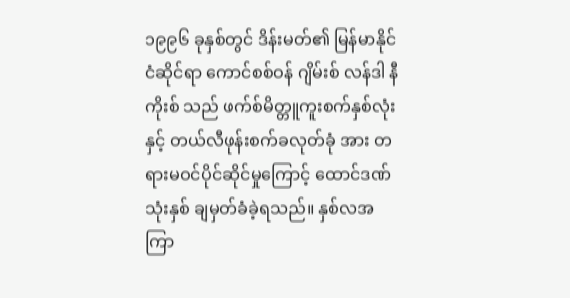၁၉၉၆ ခုနှစ်တွင် ဒိန်းမတ်၏ မြန်မာနိုင်ငံဆိုင်ရာ ကောင်စစ်ဝန် ဂျိမ်းစ် လန်ဒါ နီကိုးစ် သည် ဖက်စ်မိတ္တူကူးစက်နှစ်လုံးနှင့် တယ်လီဖုန်းစက်ခလုတ်ခုံ အား တရားမဝင်ပိုင်ဆိုင်မှုကြောင့် ထောင်ဒဏ် သုံးနှစ် ချမှတ်ခံခဲ့ရသည်။ နှစ်လအကြာ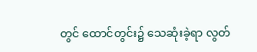တွင် ထောင်တွင်း၌ သေဆုံးခဲ့ရာ လွတ်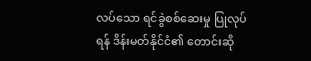လပ်သော ရင်ခွဲစစ်ဆေးမှု ပြုလုပ်ရန် ဒိန်းမတ်နိုင်ငံ၏ တောင်းဆို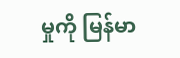မှုကို မြန်မာ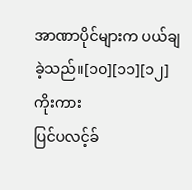အာဏာပိုင်များက ပယ်ချခဲ့သည်။[၁၀][၁၁][၁၂] ကိုးကား
ပြင်ပလင့်ခ်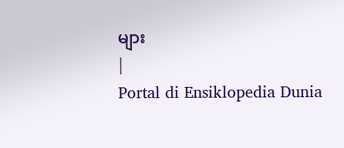များ
|
Portal di Ensiklopedia Dunia